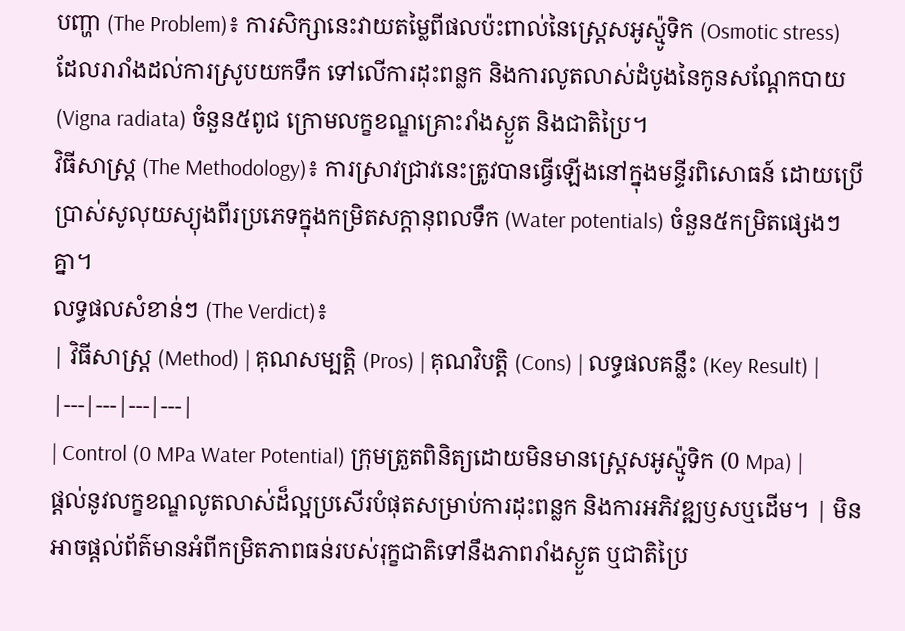បញ្ហា (The Problem)៖ ការសិក្សានេះវាយតម្លៃពីផលប៉ះពាល់នៃស្ត្រេសអូស្ម៉ូទិក (Osmotic stress) ដែលរារាំងដល់ការស្រូបយកទឹក ទៅលើការដុះពន្លក និងការលូតលាស់ដំបូងនៃកូនសណ្តែកបាយ (Vigna radiata) ចំនួន៥ពូជ ក្រោមលក្ខខណ្ឌគ្រោះរាំងស្ងួត និងជាតិប្រៃ។
វិធីសាស្ត្រ (The Methodology)៖ ការស្រាវជ្រាវនេះត្រូវបានធ្វើឡើងនៅក្នុងមន្ទីរពិសោធន៍ ដោយប្រើប្រាស់សូលុយស្យុងពីរប្រភេទក្នុងកម្រិតសក្តានុពលទឹក (Water potentials) ចំនួន៥កម្រិតផ្សេងៗគ្នា។
លទ្ធផលសំខាន់ៗ (The Verdict)៖
| វិធីសាស្ត្រ (Method) | គុណសម្បត្តិ (Pros) | គុណវិបត្តិ (Cons) | លទ្ធផលគន្លឹះ (Key Result) |
|---|---|---|---|
| Control (0 MPa Water Potential) ក្រុមត្រួតពិនិត្យដោយមិនមានស្ត្រេសអូស្ម៉ូទិក (0 Mpa) |
ផ្តល់នូវលក្ខខណ្ឌលូតលាស់ដ៏ល្អប្រសើរបំផុតសម្រាប់ការដុះពន្លក និងការអភិវឌ្ឍឫសឬដើម។ | មិនអាចផ្តល់ព័ត៌មានអំពីកម្រិតភាពធន់របស់រុក្ខជាតិទៅនឹងភាពរាំងស្ងួត ឬជាតិប្រៃ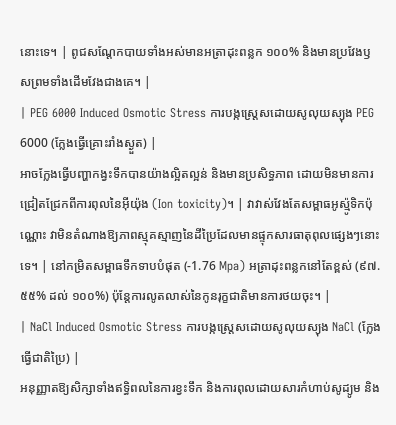នោះទេ។ | ពូជសណ្តែកបាយទាំងអស់មានអត្រាដុះពន្លក ១០០% និងមានប្រវែងឫសព្រមទាំងដើមវែងជាងគេ។ |
| PEG 6000 Induced Osmotic Stress ការបង្កស្ត្រេសដោយសូលុយស្យុង PEG 6000 (ក្លែងធ្វើគ្រោះរាំងស្ងួត) |
អាចក្លែងធ្វើបញ្ហាកង្វះទឹកបានយ៉ាងល្អិតល្អន់ និងមានប្រសិទ្ធភាព ដោយមិនមានការជ្រៀតជ្រែកពីការពុលនៃអ៊ីយ៉ុង (Ion toxicity)។ | វាវាស់វែងតែសម្ពាធអូស្ម៉ូទិកប៉ុណ្ណោះ វាមិនតំណាងឱ្យភាពស្មុគស្មាញនៃដីប្រៃដែលមានផ្ទុកសារធាតុពុលផ្សេងៗនោះទេ។ | នៅកម្រិតសម្ពាធទឹកទាបបំផុត (-1.76 Mpa) អត្រាដុះពន្លកនៅតែខ្ពស់ (៩៧.៥៥% ដល់ ១០០%) ប៉ុន្តែការលូតលាស់នៃកូនរុក្ខជាតិមានការថយចុះ។ |
| NaCl Induced Osmotic Stress ការបង្កស្ត្រេសដោយសូលុយស្យុង NaCl (ក្លែងធ្វើជាតិប្រៃ) |
អនុញ្ញាតឱ្យសិក្សាទាំងឥទ្ធិពលនៃការខ្វះទឹក និងការពុលដោយសារកំហាប់សូដ្យូម និង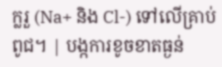ក្លរួ (Na+ និង Cl-) ទៅលើគ្រាប់ពូជ។ | បង្កការខូចខាតធ្ងន់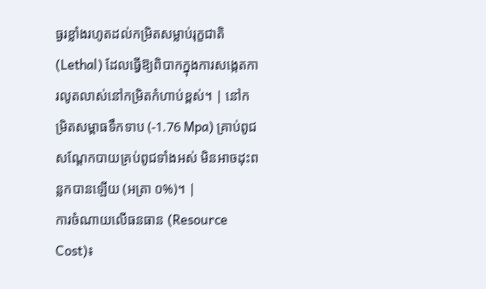ធ្ងរខ្លាំងរហូតដល់កម្រិតសម្លាប់រុក្ខជាតិ (Lethal) ដែលធ្វើឱ្យពិបាកក្នុងការសង្កេតការលូតលាស់នៅកម្រិតកំហាប់ខ្ពស់។ | នៅកម្រិតសម្ពាធទឹកទាប (-1.76 Mpa) គ្រាប់ពូជសណ្តែកបាយគ្រប់ពូជទាំងអស់ មិនអាចដុះពន្លកបានឡើយ (អត្រា ០%)។ |
ការចំណាយលើធនធាន (Resource Cost)៖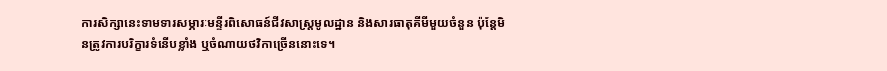ការសិក្សានេះទាមទារសម្ភារៈមន្ទីរពិសោធន៍ជីវសាស្ត្រមូលដ្ឋាន និងសារធាតុគីមីមួយចំនួន ប៉ុន្តែមិនត្រូវការបរិក្ខារទំនើបខ្លាំង ឬចំណាយថវិកាច្រើននោះទេ។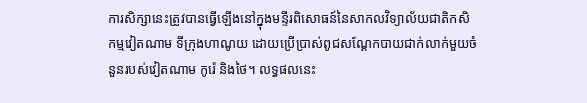ការសិក្សានេះត្រូវបានធ្វើឡើងនៅក្នុងមន្ទីរពិសោធន៍នៃសាកលវិទ្យាល័យជាតិកសិកម្មវៀតណាម ទីក្រុងហាណូយ ដោយប្រើប្រាស់ពូជសណ្តែកបាយជាក់លាក់មួយចំនួនរបស់វៀតណាម កូរ៉េ និងថៃ។ លទ្ធផលនេះ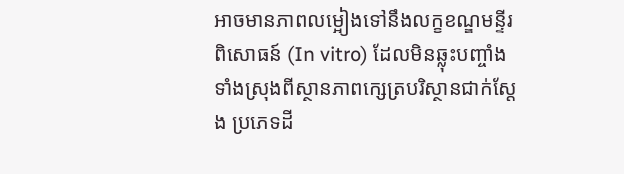អាចមានភាពលម្អៀងទៅនឹងលក្ខខណ្ឌមន្ទីរពិសោធន៍ (In vitro) ដែលមិនឆ្លុះបញ្ចាំងទាំងស្រុងពីស្ថានភាពក្សេត្របរិស្ថានជាក់ស្តែង ប្រភេទដី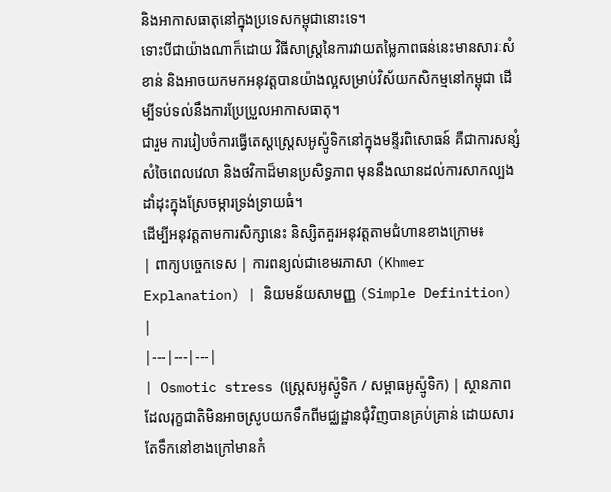និងអាកាសធាតុនៅក្នុងប្រទេសកម្ពុជានោះទេ។
ទោះបីជាយ៉ាងណាក៏ដោយ វិធីសាស្ត្រនៃការវាយតម្លៃភាពធន់នេះមានសារៈសំខាន់ និងអាចយកមកអនុវត្តបានយ៉ាងល្អសម្រាប់វិស័យកសិកម្មនៅកម្ពុជា ដើម្បីទប់ទល់នឹងការប្រែប្រួលអាកាសធាតុ។
ជារួម ការរៀបចំការធ្វើតេស្តស្ត្រេសអូស្ម៉ូទិកនៅក្នុងមន្ទីរពិសោធន៍ គឺជាការសន្សំសំចៃពេលវេលា និងថវិកាដ៏មានប្រសិទ្ធភាព មុននឹងឈានដល់ការសាកល្បងដាំដុះក្នុងស្រែចម្ការទ្រង់ទ្រាយធំ។
ដើម្បីអនុវត្តតាមការសិក្សានេះ និស្សិតគួរអនុវត្តតាមជំហានខាងក្រោម៖
| ពាក្យបច្ចេកទេស | ការពន្យល់ជាខេមរភាសា (Khmer Explanation) | និយមន័យសាមញ្ញ (Simple Definition) |
|---|---|---|
| Osmotic stress (ស្ត្រេសអូស្ម៉ូទិក / សម្ពាធអូស្ម៉ូទិក) | ស្ថានភាពដែលរុក្ខជាតិមិនអាចស្រូបយកទឹកពីមជ្ឈដ្ឋានជុំវិញបានគ្រប់គ្រាន់ ដោយសារតែទឹកនៅខាងក្រៅមានកំ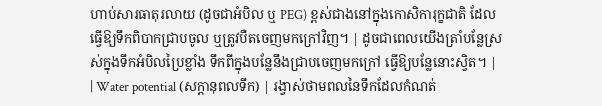ហាប់សារធាតុរលាយ (ដូចជាអំបិល ឬ PEG) ខ្ពស់ជាងនៅក្នុងកោសិការុក្ខជាតិ ដែលធ្វើឱ្យទឹកពិបាកជ្រាបចូល ឬត្រូវបឺតចេញមកក្រៅវិញ។ | ដូចជាពេលយើងត្រាំបន្លែស្រស់ក្នុងទឹកអំបិលប្រៃខ្លាំង ទឹកពីក្នុងបន្លែនឹងជ្រាបចេញមកក្រៅ ធ្វើឱ្យបន្លែនោះស្វិត។ |
| Water potential (សក្តានុពលទឹក) | រង្វាស់ថាមពលនៃទឹកដែលកំណត់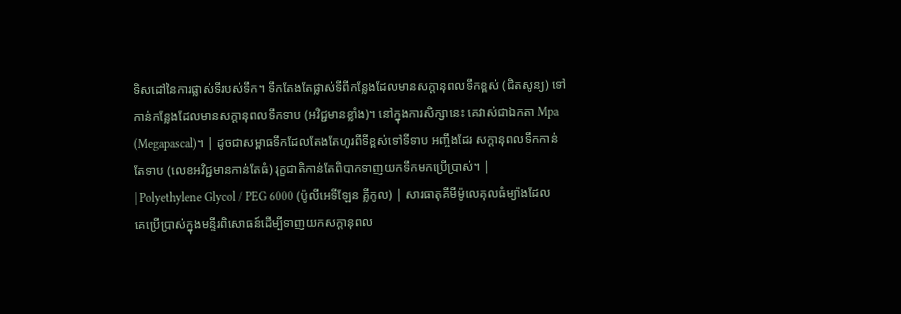ទិសដៅនៃការផ្លាស់ទីរបស់ទឹក។ ទឹកតែងតែផ្លាស់ទីពីកន្លែងដែលមានសក្តានុពលទឹកខ្ពស់ (ជិតសូន្យ) ទៅកាន់កន្លែងដែលមានសក្តានុពលទឹកទាប (អវិជ្ជមានខ្លាំង)។ នៅក្នុងការសិក្សានេះ គេវាស់ជាឯកតា Mpa (Megapascal)។ | ដូចជាសម្ពាធទឹកដែលតែងតែហូរពីទីខ្ពស់ទៅទីទាប អញ្ចឹងដែរ សក្តានុពលទឹកកាន់តែទាប (លេខអវិជ្ជមានកាន់តែធំ) រុក្ខជាតិកាន់តែពិបាកទាញយកទឹកមកប្រើប្រាស់។ |
| Polyethylene Glycol / PEG 6000 (ប៉ូលីអេទីឡែន គ្លីកូល) | សារធាតុគីមីម៉ូលេគុលធំម្យ៉ាងដែលគេប្រើប្រាស់ក្នុងមន្ទីរពិសោធន៍ដើម្បីទាញយកសក្តានុពល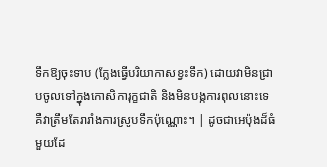ទឹកឱ្យចុះទាប (ក្លែងធ្វើបរិយាកាសខ្វះទឹក) ដោយវាមិនជ្រាបចូលទៅក្នុងកោសិការុក្ខជាតិ និងមិនបង្កការពុលនោះទេ គឺវាត្រឹមតែរារាំងការស្រូបទឹកប៉ុណ្ណោះ។ | ដូចជាអេប៉ុងដ៏ធំមួយដែ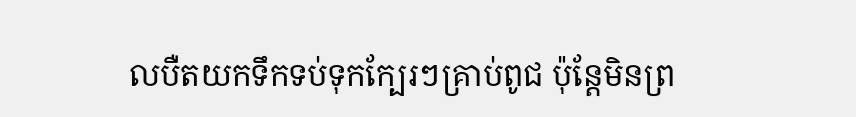លបឺតយកទឹកទប់ទុកក្បែរៗគ្រាប់ពូជ ប៉ុន្តែមិនព្រ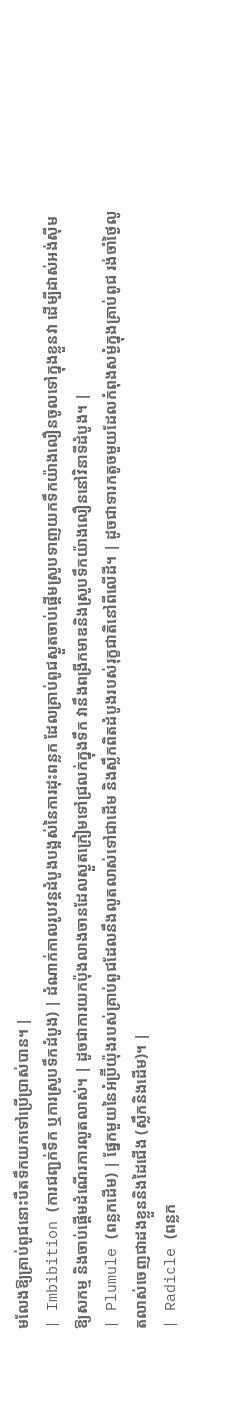មលែងឱ្យគ្រាប់ពូជនោះបឺតទឹកយកទៅប្រើប្រាស់បាន។ |
| Imbibition (ការជញ្ជក់ទឹក ឬការស្រូបទឹកដំបូង) | ដំណាក់កាលរូបវន្តដំបូងបង្អស់នៃការដុះពន្លក ដែលគ្រាប់ពូជស្ងួតចាប់ផ្តើមស្រូបទាញយកទឹកយ៉ាងលឿនចូលទៅក្នុងខ្លួនវា ដើម្បីដាស់អង់ស៊ីមឱ្យសកម្ម និងចាប់ផ្តើមដំណើរការលូតលាស់។ | ដូចជាការយកប៉ុងលាងចានដែលស្ងួតក្រៀមទៅជ្រលក់ក្នុងទឹក វានឹងពង្រីកមាឌនិងស្រូបទឹកយ៉ាងលឿននៅវិនាទីដំបូង។ |
| Plumule (ពន្លកដើម) | ផ្នែកមួយនៃអំប្រ៊ីយ៉ុងរបស់គ្រាប់ពូជដែលនឹងលូតលាស់ទៅជាដើម និងស្លឹកពិតដំបូងរបស់រុក្ខជាតិនៅពីលើដី។ | ដូចជាទារកតូចមួយដែលកំពុងសម្ងំក្នុងគ្រាប់ពូជ រង់ចាំថ្ងៃលូតលាស់ចេញជាដងខ្លួននិងដៃជើង (ស្លឹកនិងដើម)។ |
| Radicle (ពន្លក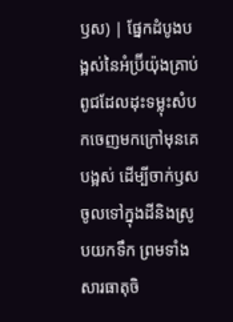ឫស) | ផ្នែកដំបូងបង្អស់នៃអំប្រ៊ីយ៉ុងគ្រាប់ពូជដែលដុះទម្លុះសំបកចេញមកក្រៅមុនគេបង្អស់ ដើម្បីចាក់ឫសចូលទៅក្នុងដីនិងស្រូបយកទឹក ព្រមទាំងសារធាតុចិ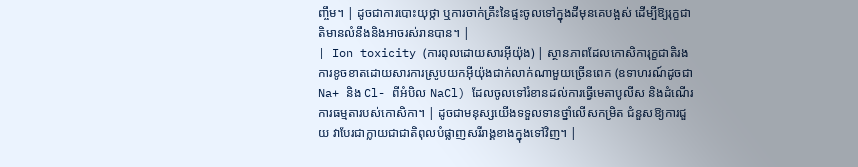ញ្ចឹម។ | ដូចជាការបោះយុថ្កា ឬការចាក់គ្រឹះនៃផ្ទះចូលទៅក្នុងដីមុនគេបង្អស់ ដើម្បីឱ្យរុក្ខជាតិមានលំនឹងនិងអាចរស់រានបាន។ |
| Ion toxicity (ការពុលដោយសារអ៊ីយ៉ុង) | ស្ថានភាពដែលកោសិការុក្ខជាតិរងការខូចខាតដោយសារការស្រូបយកអ៊ីយ៉ុងជាក់លាក់ណាមួយច្រើនពេក (ឧទាហរណ៍ដូចជា Na+ និង Cl- ពីអំបិល NaCl) ដែលចូលទៅរំខានដល់ការធ្វើមេតាបូលីស និងដំណើរការធម្មតារបស់កោសិកា។ | ដូចជាមនុស្សយើងទទួលទានថ្នាំលើសកម្រិត ជំនួសឱ្យការជួយ វាបែរជាក្លាយជាជាតិពុលបំផ្លាញសរីរាង្គខាងក្នុងទៅវិញ។ |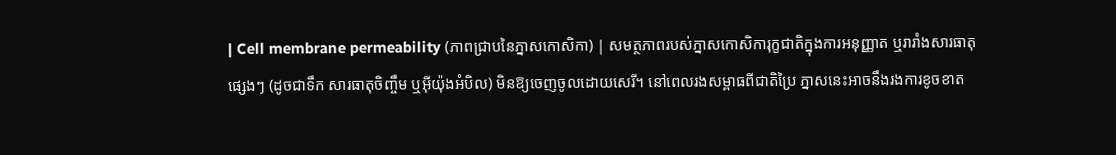| Cell membrane permeability (ភាពជ្រាបនៃភ្នាសកោសិកា) | សមត្ថភាពរបស់ភ្នាសកោសិការុក្ខជាតិក្នុងការអនុញ្ញាត ឬរារាំងសារធាតុផ្សេងៗ (ដូចជាទឹក សារធាតុចិញ្ចឹម ឬអ៊ីយ៉ុងអំបិល) មិនឱ្យចេញចូលដោយសេរី។ នៅពេលរងសម្ពាធពីជាតិប្រៃ ភ្នាសនេះអាចនឹងរងការខូចខាត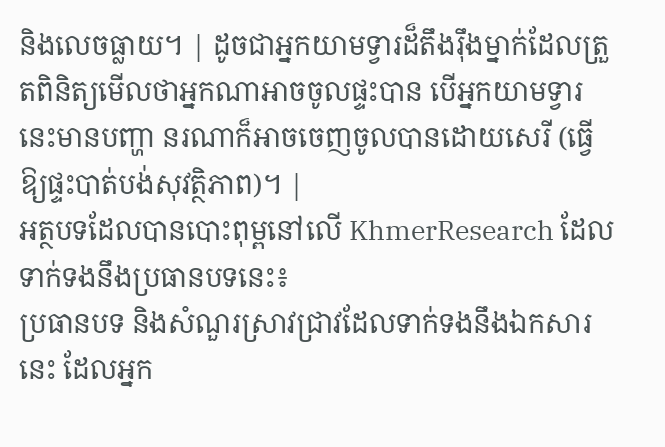និងលេចធ្លាយ។ | ដូចជាអ្នកយាមទ្វារដ៏តឹងរ៉ឹងម្នាក់ដែលត្រួតពិនិត្យមើលថាអ្នកណាអាចចូលផ្ទះបាន បើអ្នកយាមទ្វារនេះមានបញ្ហា នរណាក៏អាចចេញចូលបានដោយសេរី (ធ្វើឱ្យផ្ទះបាត់បង់សុវត្ថិភាព)។ |
អត្ថបទដែលបានបោះពុម្ពនៅលើ KhmerResearch ដែលទាក់ទងនឹងប្រធានបទនេះ៖
ប្រធានបទ និងសំណួរស្រាវជ្រាវដែលទាក់ទងនឹងឯកសារនេះ ដែលអ្នក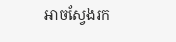អាចស្វែងរក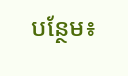បន្ថែម៖